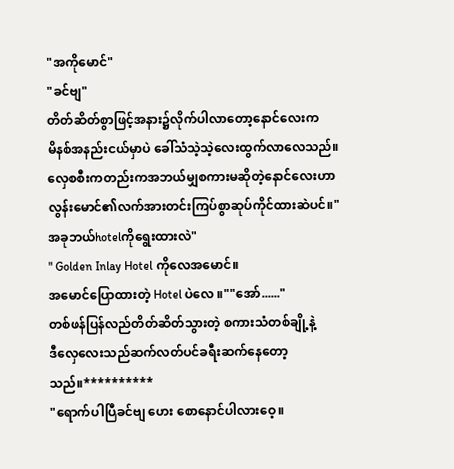"အကိုမောင်"
"ခင်ဗျ"
တိတ်ဆိတ်စွာဖြင့်အနား၌လိုက်ပါလာတော့နောင်လေးက
မိနစ်အနည်းငယ်မှာပဲ ခေါ်သံသဲ့သဲ့လေးထွက်လာလေသည်။
လှေစစီးကတည်းကအဘယ်မျှစကားမဆိုတဲ့နောင်လေးဟာ
လွန်းမောင်၏လက်အားတင်းကြပ်စွာဆုပ်ကိုင်ထားဆဲပင်။"အခုဘယ်hotelကိုရွေးထားလဲ"
" Golden Inlay Hotel ကိုလေအမောင်။
အမောင်ပြောထားတဲ့ Hotel ပဲလေ ။""အော်......"
တစ်ဖန်ပြန်လည်တိတ်ဆိတ်သွားတဲ့ စကားသံတစ်ချို့နဲ့
ဒီလှေလေးသည်ဆက်လတ်ပင်ခရီးဆက်နေတော့သည်။**********
"ရောက်ပါပြီခင်ဗျ ဟေး စောနောင်ပါလားဝေ့။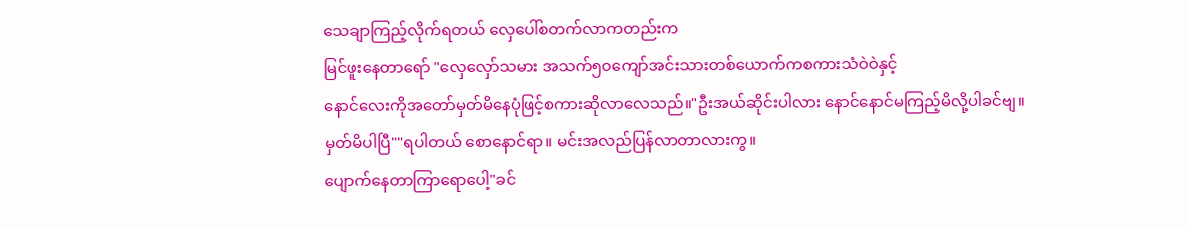သေချာကြည့်လိုက်ရတယ် လှေပေါ်စတက်လာကတည်းက
မြင်ဖူးနေတာရော် "လှေလှော်သမား အသက်၅၀ကျော်အင်းသားတစ်ယောက်ကစကားသံဝဲဝဲနှင့်
နောင်လေးကိုအတော်မှတ်မိနေပုံဖြင့်စကားဆိုလာလေသည်။"ဦးအယ်ဆိုင်းပါလား နောင်နောင်မကြည့်မိလို့ပါခင်ဗျ။
မှတ်မိပါပြီ""ရပါတယ် စောနောင်ရာ။ မင်းအလည်ပြန်လာတာလားကွ။
ပျောက်နေတာကြာရောပေါ့"ခင်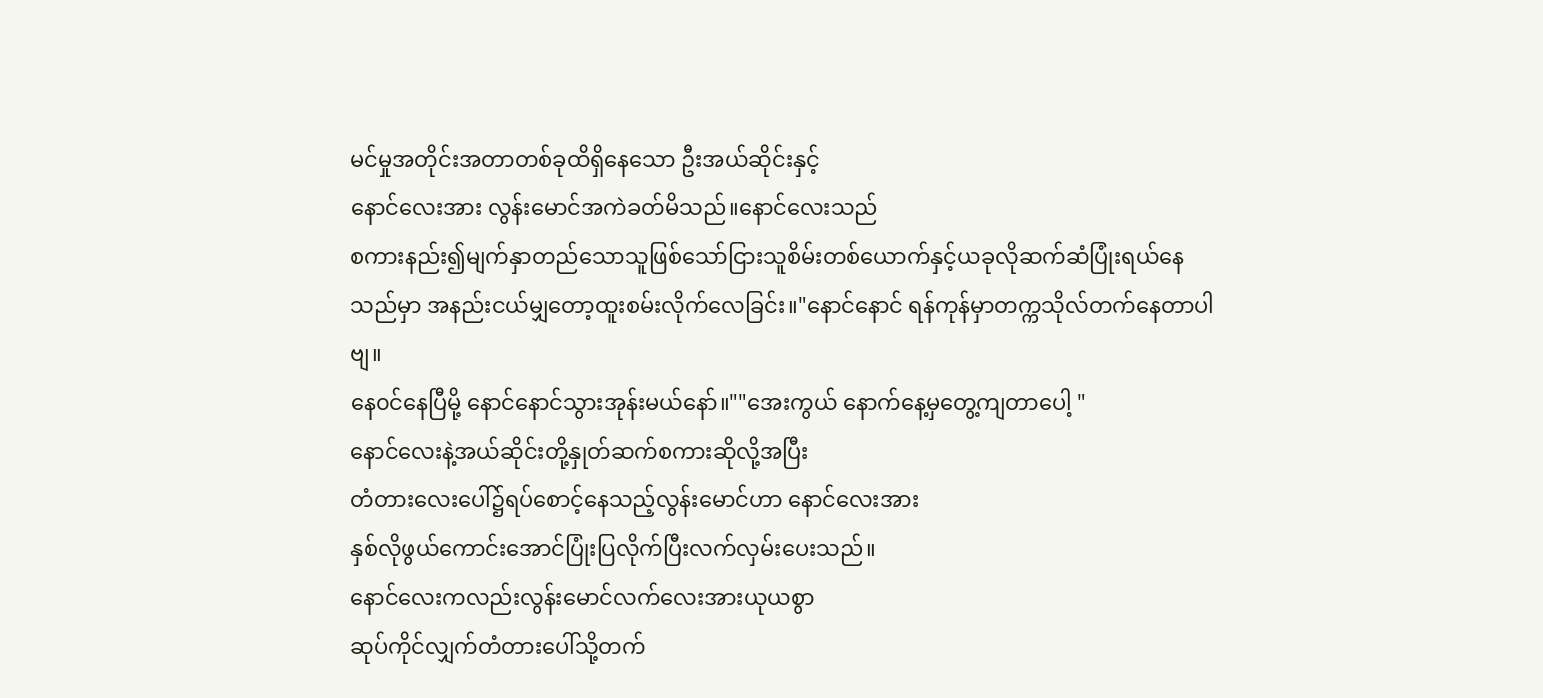မင်မှုအတိုင်းအတာတစ်ခုထိရှိနေသော ဦးအယ်ဆိုင်းနှင့်
နောင်လေးအား လွန်းမောင်အကဲခတ်မိသည်။နောင်လေးသည်
စကားနည်း၍မျက်နှာတည်သောသူဖြစ်သော်ငြားသူစိမ်းတစ်ယောက်နှင့်ယခုလိုဆက်ဆံပြုံးရယ်နေသည်မှာ အနည်းငယ်မျှတော့ထူးစမ်းလိုက်လေခြင်း။"နောင်နောင် ရန်ကုန်မှာတက္ကသိုလ်တက်နေတာပါဗျ။
နေ၀င်နေပြီမို့ နောင်နောင်သွားအုန်းမယ်နော်။""အေးကွယ် နောက်နေ့မှတွေ့ကျတာပေါ့ "
နောင်လေးနဲ့အယ်ဆိုင်းတို့နှုတ်ဆက်စကားဆိုလို့အပြီး
တံတားလေးပေါ်၌ရပ်စောင့်နေသည့်လွန်းမောင်ဟာ နောင်လေးအား
နှစ်လိုဖွယ်ကောင်းအောင်ပြုံးပြလိုက်ပြီးလက်လှမ်းပေးသည်။
နောင်လေးကလည်းလွန်းမောင်လက်လေးအားယုယစွာ
ဆုပ်ကိုင်လျှက်တံတားပေါ်သို့တက်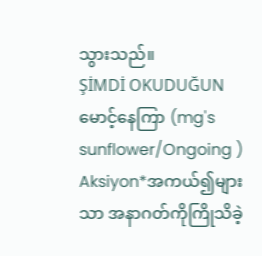သွားသည်။
ŞİMDİ OKUDUĞUN
မောင့်နေကြာ (mg's sunflower/Ongoing )
Aksiyon*အကယ်၍များသာ အနာဂတ်ကိုကြိုသိခဲ့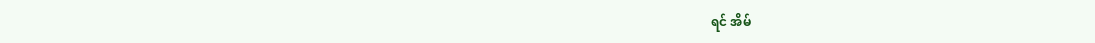ရင် အိမ်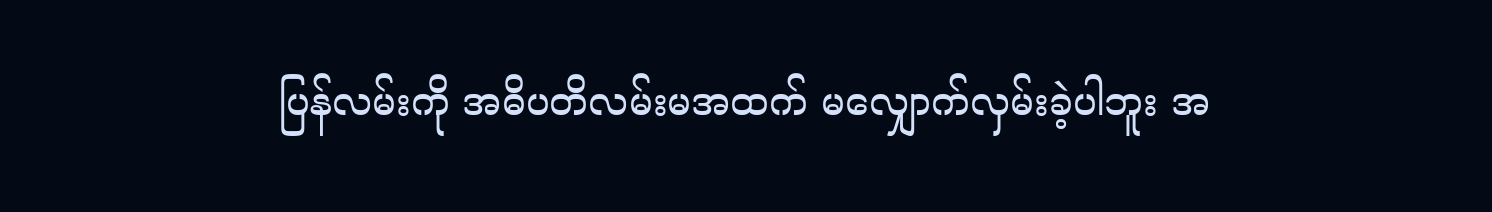ပြန်လမ်းကို အဓိပတိလမ်းမအထက် မလျှောက်လှမ်းခဲ့ပါဘူး အ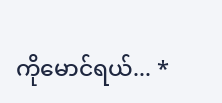ကိုမောင်ရယ်... *